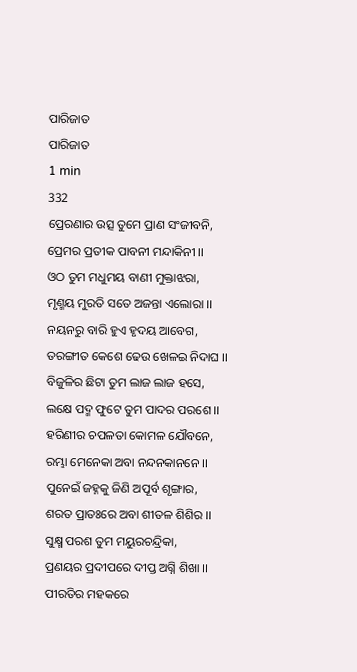ପାରିଜାତ
ପାରିଜାତ
1 min
332
ପ୍ରେରଣାର ଉତ୍ସ ତୁମେ ପ୍ରାଣ ସଂଜୀବନି,
ପ୍ରେମର ପ୍ରତୀକ ପାବନୀ ମନ୍ଦାକିନୀ ।।
ଓଠ ତୁମ ମଧୁମୟ ବାଣୀ ମୁକ୍ତାଝରା,
ମୃଣ୍ମୟ ମୁରତି ସତେ ଅଜନ୍ତା ଏଲୋରା ।।
ନୟନରୁ ବାରି ହୁଏ ହୃଦୟ ଆବେଗ,
ତରଙ୍ଗୀତ କେଶେ ଢେଉ ଖେଳଇ ନିଦାଘ ।।
ବିଜୁଳିର ଛିଟା ତୁମ ଲାଜ ଲାଜ ହସେ,
ଲକ୍ଷେ ପଦ୍ମ ଫୁଟେ ତୁମ ପାଦର ପରଶେ ।।
ହରିଣୀର ଚପଳତା କୋମଳ ଯୌବନେ,
ରମ୍ଭା ମେନେକା ଅବା ନନ୍ଦନକାନନେ ।।
ପୁନେଇଁ ଜହ୍ନକୁ ଜିଣି ଅପୂର୍ବ ଶୃଙ୍ଗାର,
ଶରତ ପ୍ରାତଃରେ ଅବା ଶୀତଳ ଶିଶିର ।।
ସୁକ୍ଷ୍ମ ପରଶ ତୁମ ମୟୁରଚନ୍ଦ୍ରିକା,
ପ୍ରଣୟର ପ୍ରଦୀପରେ ଦୀପ୍ତ ଅଗ୍ନି ଶିଖା ।।
ପୀରତିର ମହକରେ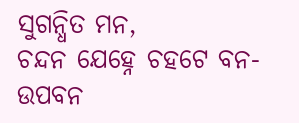ସୁଗନ୍ଧିତ ମନ,
ଚନ୍ଦନ ଯେହ୍ନେ ଚହଟେ ବନ-ଉପବନ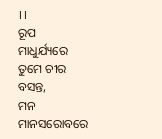।।
ରୂପ ମାଧୁର୍ଯ୍ୟରେ ତୁମେ ଚୀର ବସନ୍ତ,
ମନ ମାନସରୋବରେ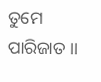ତୁମେ ପାରିଜାତ ।।